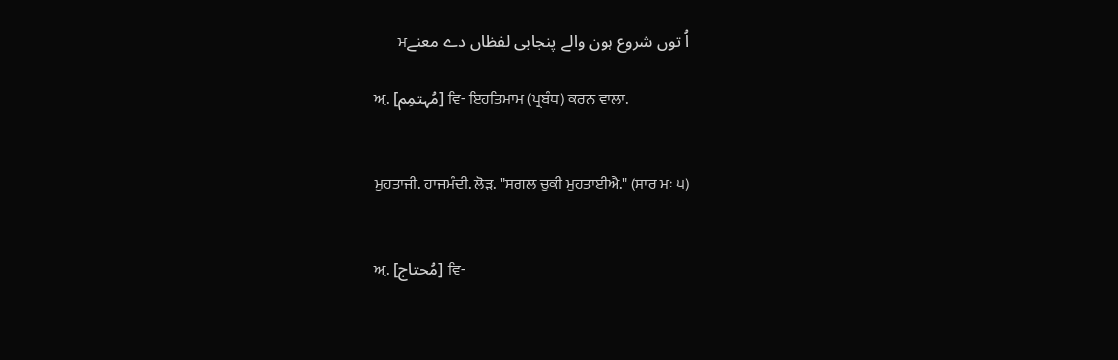اُ توں شروع ہون والے پنجابی لفظاں دے معنےਮ

ਅ਼. [مُہتمِم] ਵਿ- ਇਹਤਿਮਾਮ (ਪ੍ਰਬੰਧ) ਕਰਨ ਵਾਲਾ.


ਮੁਹਤਾਜੀ. ਹਾਜਮੰਦੀ. ਲੋੜ. "ਸਗਲ ਚੁਕੀ ਮੁਹਤਾਈਐ." (ਸਾਰ ਮਃ ੫)


ਅ਼. [مُحتاج] ਵਿ-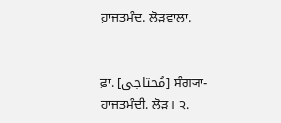ਹ਼ਾਜਤਮੰਦ. ਲੋੜਵਾਲਾ.


ਫ਼ਾ. [مُحتاجی] ਸੰਗ੍ਯਾ- ਹਾਜਤਮੰਦੀ. ਲੋੜ। ੨.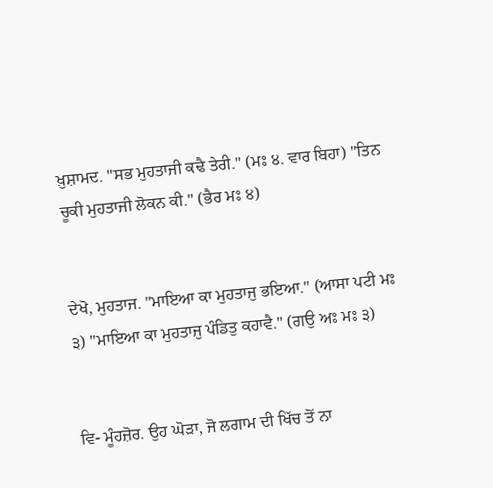ਖ਼ੁਸ਼ਾਮਦ. "ਸਭ ਮੁਹਤਾਜੀ ਕਢੈ ਤੇਰੀ." (ਮਃ ੪. ਵਾਰ ਬਿਹਾ) "ਤਿਨ ਚੂਕੀ ਮੁਹਤਾਜੀ ਲੋਕਨ ਕੀ." (ਭੈਰ ਮਃ ੪)


ਦੇਖੋ, ਮੁਹਤਾਜ. "ਮਾਇਆ ਕਾ ਮੁਹਤਾਜੁ ਭਇਆ." (ਆਸਾ ਪਟੀ ਮਃ ੩) "ਮਾਇਆ ਕਾ ਮੁਹਤਾਜੁ ਪੰਡਿਤੁ ਕਹਾਵੈ." (ਗਉ ਅਃ ਮਃ ੩)


ਵਿ- ਮੂੰਹਜ਼ੋਰ. ਉਹ ਘੋੜਾ, ਜੋ ਲਗਾਮ ਦੀ ਖਿੱਚ ਤੋਂ ਨਾ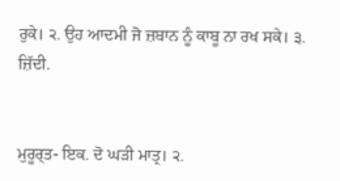ਰੁਕੇ। ੨. ਉਹ ਆਦਮੀ ਜੋ ਜ਼ਬਾਨ ਨੂੰ ਕਾਬੂ ਨਾ ਰਖ ਸਕੇ। ੩. ਜ਼ਿੱਦੀ.


ਮੁਰੂਰ੍‍ਤ- ਇਕ. ਦੋ ਘੜੀ ਮਾਤ੍ਰ। ੨.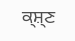ਕ੍ਸ਼੍‍ਣ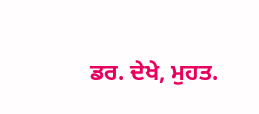ਡਰ. ਦੇਖੇ, ਮੁਹਤ.